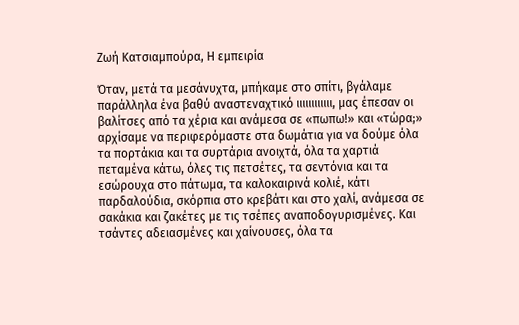Ζωή Κατσιαμπούρα, Η εμπειρία

Όταν, μετά τα μεσάνυχτα, μπήκαμε στο σπίτι, βγάλαμε παράλληλα ένα βαθύ αναστεναχτικό ιιιιιιιιιιιι, μας έπεσαν οι βαλίτσες από τα χέρια και ανάμεσα σε «πωπω!» και «τώρα;» αρχίσαμε να περιφερόμαστε στα δωμάτια για να δούμε όλα τα πορτάκια και τα συρτάρια ανοιχτά, όλα τα χαρτιά πεταμένα κάτω, όλες τις πετσέτες, τα σεντόνια και τα εσώρουχα στο πάτωμα, τα καλοκαιρινά κολιέ, κάτι παρδαλούδια, σκόρπια στο κρεβάτι και στο χαλί, ανάμεσα σε σακάκια και ζακέτες με τις τσέπες αναποδογυρισμένες. Και τσάντες αδειασμένες και χαίνουσες, όλα τα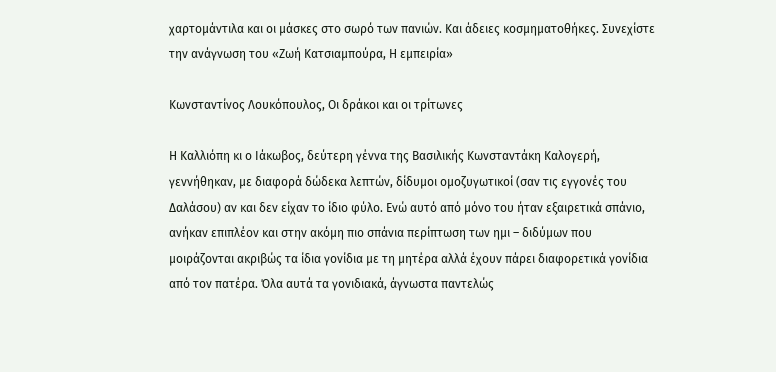χαρτομάντιλα και οι μάσκες στο σωρό των πανιών. Και άδειες κοσμηματοθήκες. Συνεχίστε την ανάγνωση του «Ζωή Κατσιαμπούρα, Η εμπειρία»

Κωνσταντίνος Λουκόπουλος, Οι δράκοι και οι τρίτωνες

Η Καλλιόπη κι ο Ιάκωβος, δεύτερη γέννα της Βασιλικής Κωνσταντάκη Καλογερή, γεννήθηκαν, με διαφορά δώδεκα λεπτών, δίδυμοι ομοζυγωτικοί (σαν τις εγγονές του Δαλάσου) αν και δεν είχαν το ίδιο φύλο. Ενώ αυτό από μόνο του ήταν εξαιρετικά σπάνιο, ανήκαν επιπλέον και στην ακόμη πιο σπάνια περίπτωση των ημι – διδύμων που μοιράζονται ακριβώς τα ίδια γονίδια με τη μητέρα αλλά έχουν πάρει διαφορετικά γονίδια από τον πατέρα. Όλα αυτά τα γονιδιακά, άγνωστα παντελώς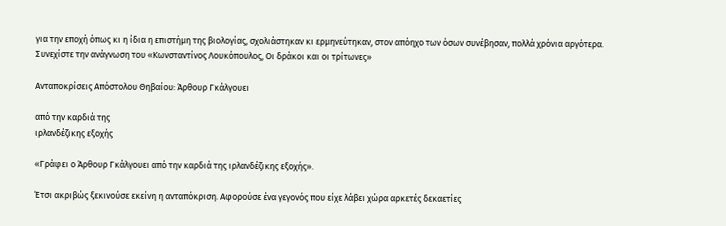για την εποχή όπως κι η ίδια η επιστήμη της βιολογίας, σχολιάστηκαν κι ερμηνεύτηκαν, στον απόηχο των όσων συνέβησαν, πολλά χρόνια αργότερα.  Συνεχίστε την ανάγνωση του «Κωνσταντίνος Λουκόπουλος, Οι δράκοι και οι τρίτωνες»

Ανταποκρίσεις Απόστολου Θηβαίου: Άρθουρ Γκάλγουει

από την καρδιά της
ιρλανδέζικης εξοχής

«Γράφει ο Άρθουρ Γκάλγουει από την καρδιά της ιρλανδέζικης εξοχής».

Έτσι ακριβώς ξεκινούσε εκείνη η ανταπόκριση. Αφορούσε ένα γεγονός που είχε λάβει χώρα αρκετές δεκαετίες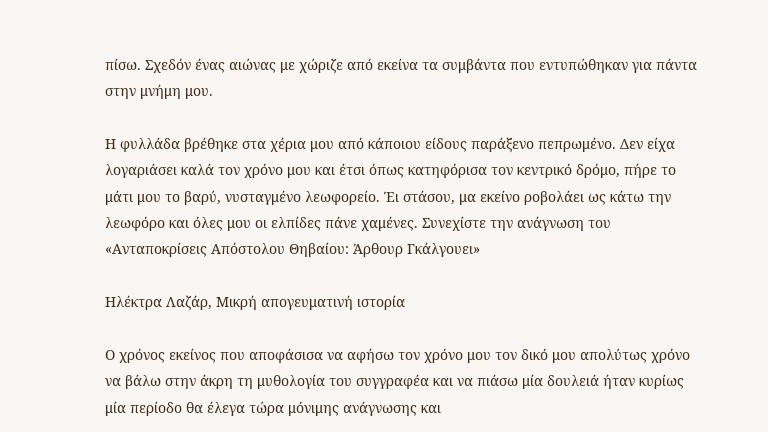πίσω. Σχεδόν ένας αιώνας με χώριζε από εκείνα τα συμβάντα που εντυπώθηκαν για πάντα στην μνήμη μου.

Η φυλλάδα βρέθηκε στα χέρια μου από κάποιου είδους παράξενο πεπρωμένο. Δεν είχα λογαριάσει καλά τον χρόνο μου και έτσι όπως κατηφόρισα τον κεντρικό δρόμο, πήρε το μάτι μου το βαρύ, νυσταγμένο λεωφορείο. Έι στάσου, μα εκείνο ροβολάει ως κάτω την λεωφόρο και όλες μου οι ελπίδες πάνε χαμένες. Συνεχίστε την ανάγνωση του «Ανταποκρίσεις Απόστολου Θηβαίου: Άρθουρ Γκάλγουει»

Ηλέκτρα Λαζάρ, Μικρή απογευματινή ιστορία

Ο χρόνος εκείνος που αποφάσισα να αφήσω τον χρόνο μου τον δικό μου απολύτως χρόνο να βάλω στην άκρη τη μυθολογία του συγγραφέα και να πιάσω μία δουλειά ήταν κυρίως μία περίοδο θα έλεγα τώρα μόνιμης ανάγνωσης και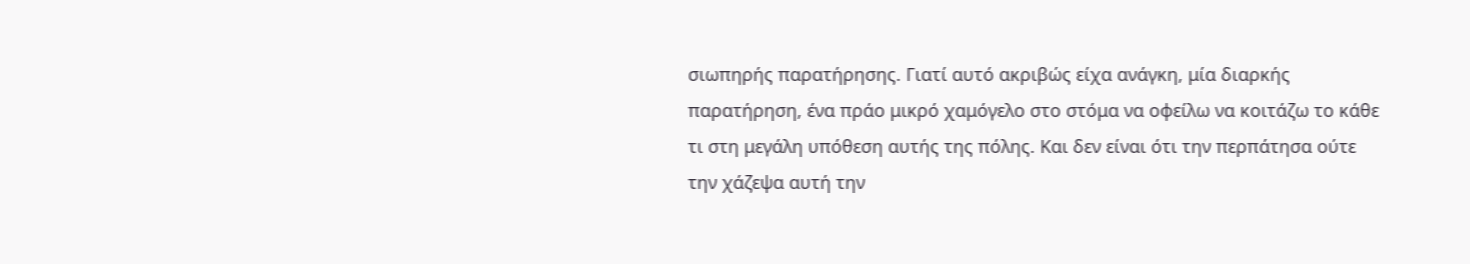σιωπηρής παρατήρησης. Γιατί αυτό ακριβώς είχα ανάγκη, μία διαρκής παρατήρηση, ένα πράο μικρό χαμόγελο στο στόμα να οφείλω να κοιτάζω το κάθε τι στη μεγάλη υπόθεση αυτής της πόλης. Και δεν είναι ότι την περπάτησα ούτε την χάζεψα αυτή την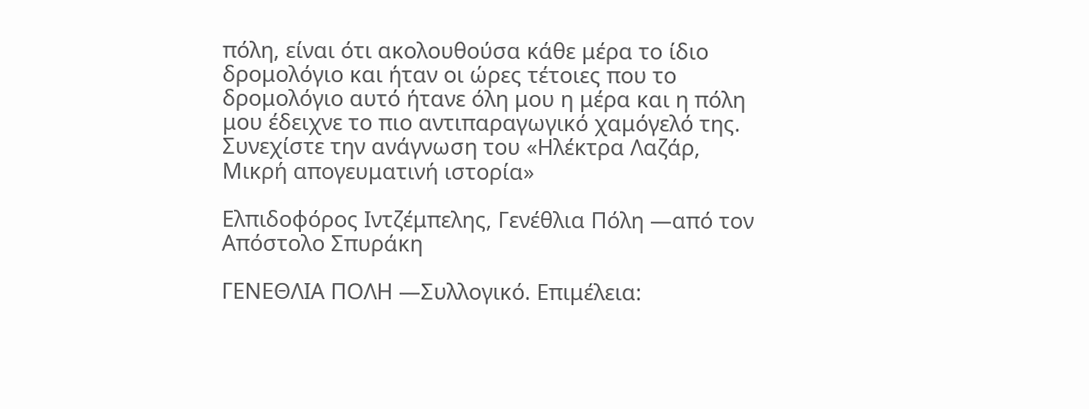πόλη, είναι ότι ακολουθούσα κάθε μέρα το ίδιο δρομολόγιο και ήταν οι ώρες τέτοιες που το δρομολόγιο αυτό ήτανε όλη μου η μέρα και η πόλη μου έδειχνε το πιο αντιπαραγωγικό χαμόγελό της. Συνεχίστε την ανάγνωση του «Ηλέκτρα Λαζάρ, Μικρή απογευματινή ιστορία»

Ελπιδοφόρος Ιντζέμπελης, Γενέθλια Πόλη ―από τον Απόστολο Σπυράκη

ΓΕΝΕΘΛΙΑ ΠΟΛΗ ―Συλλογικό. Επιμέλεια: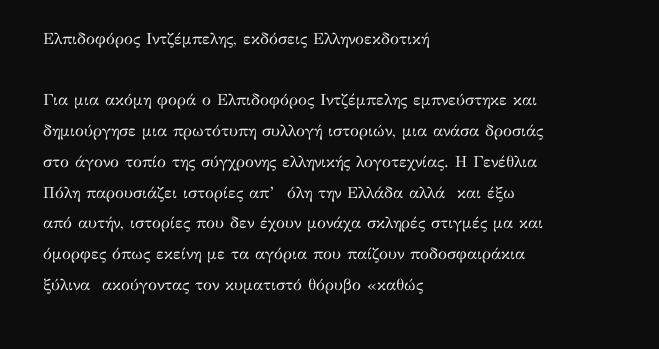Ελπιδοφόρος Ιντζέμπελης, εκδόσεις Ελληνοεκδοτική

Για μια ακόμη φορά ο Ελπιδοφόρος Ιντζέμπελης εμπνεύστηκε και δημιούργησε μια πρωτότυπη συλλογή ιστοριών, μια ανάσα δροσιάς στο άγονο τοπίο της σύγχρονης ελληνικής λογοτεχνίας. Η Γενέθλια Πόλη παρουσιάζει ιστορίες απ’  όλη την Ελλάδα αλλά  και έξω από αυτήν, ιστορίες που δεν έχουν μονάχα σκληρές στιγμές μα και όμορφες όπως εκείνη με τα αγόρια που παίζουν ποδοσφαιράκια ξύλινα  ακούγοντας τον κυματιστό θόρυβο «καθώς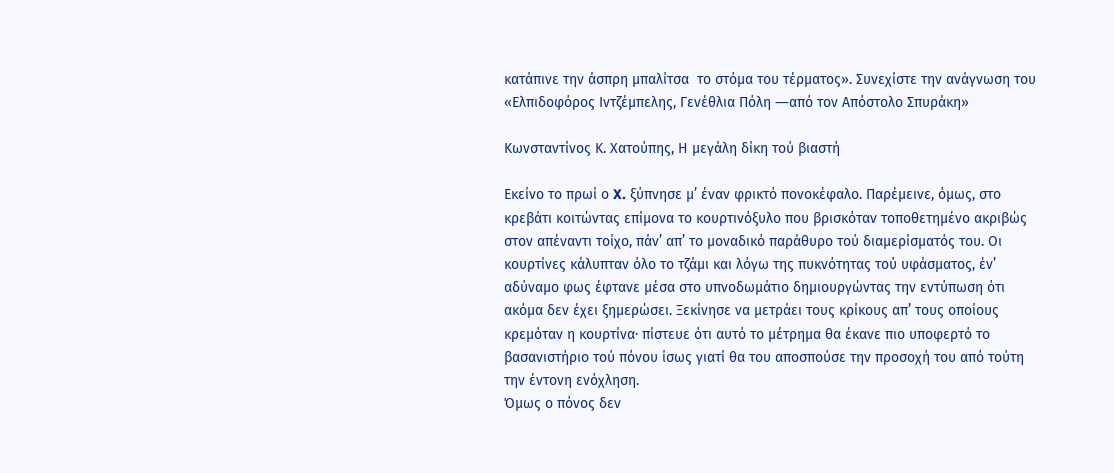κατάπινε την άσπρη μπαλίτσα  το στόμα του τέρματος». Συνεχίστε την ανάγνωση του «Ελπιδοφόρος Ιντζέμπελης, Γενέθλια Πόλη ―από τον Απόστολο Σπυράκη»

Κωνσταντίνος Κ. Χατούπης, Η μεγάλη δίκη τού βιαστή

Εκείνο το πρωί ο X. ξύπνησε μ’ έναν φρικτό πονοκέφαλο. Παρέμεινε, όμως, στο κρεβάτι κοιτώντας επίμονα το κουρτινόξυλο που βρισκόταν τοποθετημένο ακριβώς στον απέναντι τοίχο, πάν’ απ’ το μοναδικό παράθυρο τού διαμερίσματός του. Οι κουρτίνες κάλυπταν όλο το τζάμι και λόγω της πυκνότητας τού υφάσματος, έν’ αδύναμο φως έφτανε μέσα στο υπνοδωμάτιο δημιουργώντας την εντύπωση ότι ακόμα δεν έχει ξημερώσει. Ξεκίνησε να μετράει τους κρίκους απ’ τους οποίους κρεμόταν η κουρτίνα· πίστευε ότι αυτό το μέτρημα θα έκανε πιο υποφερτό το βασανιστήριο τού πόνου ίσως γιατί θα του αποσπούσε την προσοχή του από τούτη την έντονη ενόχληση.
Όμως ο πόνος δεν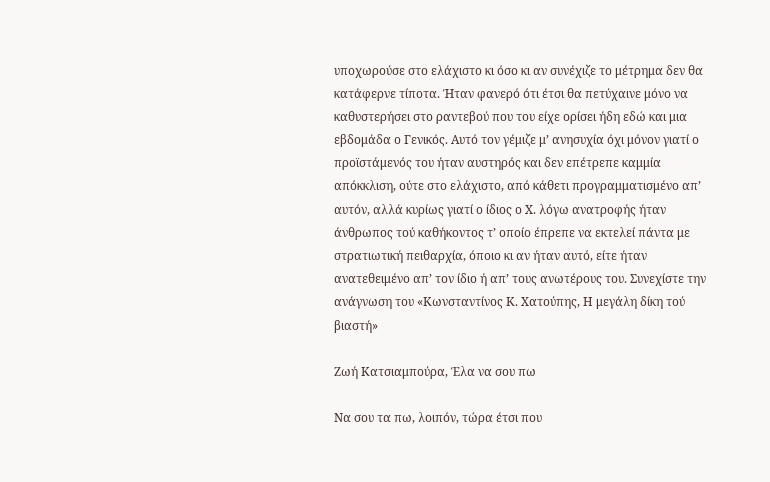υποχωρούσε στο ελάχιστο κι όσο κι αν συνέχιζε το μέτρημα δεν θα κατάφερνε τίποτα. Ήταν φανερό ότι έτσι θα πετύχαινε μόνο να καθυστερήσει στο ραντεβού που του είχε ορίσει ήδη εδώ και μια εβδομάδα ο Γενικός. Αυτό τον γέμιζε μ’ ανησυχία όχι μόνον γιατί ο προϊστάμενός του ήταν αυστηρός και δεν επέτρεπε καμμία απόκκλιση, ούτε στο ελάχιστο, από κάθετι προγραμματισμένο απ’ αυτόν, αλλά κυρίως γιατί ο ίδιος ο Χ. λόγω ανατροφής ήταν άνθρωπος τού καθήκοντος τ’ οποίο έπρεπε να εκτελεί πάντα με στρατιωτική πειθαρχία, όποιο κι αν ήταν αυτό, είτε ήταν ανατεθειμένο απ’ τον ίδιο ή απ’ τους ανωτέρους του. Συνεχίστε την ανάγνωση του «Κωνσταντίνος Κ. Χατούπης, Η μεγάλη δίκη τού βιαστή»

Ζωή Κατσιαμπούρα, Έλα να σου πω

Να σου τα πω, λοιπόν, τώρα έτσι που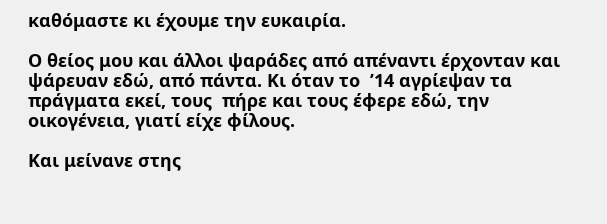καθόμαστε κι έχουμε την ευκαιρία.

Ο θείος μου και άλλοι ψαράδες από απέναντι έρχονταν και ψάρευαν εδώ, από πάντα. Κι όταν το  ’14 αγρίεψαν τα πράγματα εκεί, τους  πήρε και τους έφερε εδώ, την οικογένεια, γιατί είχε φίλους.

Και μείνανε στης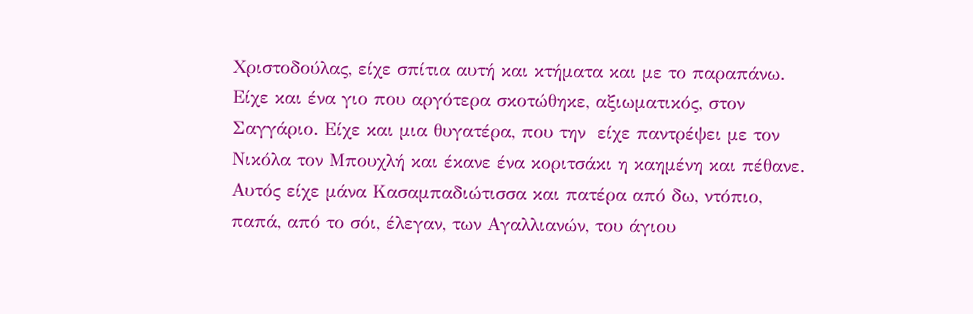Χριστοδούλας, είχε σπίτια αυτή και κτήματα και με το παραπάνω. Είχε και ένα γιο που αργότερα σκοτώθηκε, αξιωματικός, στον Σαγγάριο. Είχε και μια θυγατέρα, που την  είχε παντρέψει με τον Νικόλα τον Μπουχλή και έκανε ένα κοριτσάκι η καημένη και πέθανε. Αυτός είχε μάνα Κασαμπαδιώτισσα και πατέρα από δω, ντόπιο, παπά, από το σόι, έλεγαν, των Αγαλλιανών, του άγιου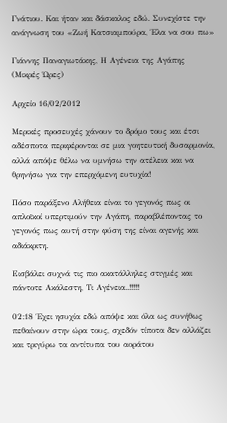Γνάτιου. Και ήταν και δάσκαλος εδώ. Συνεχίστε την ανάγνωση του «Ζωή Κατσιαμπούρα, Έλα να σου πω»

Γιάννης Παναγιωτάκης, Η Αγένεια της Αγάπης (Μικρές Ώρες)

Αρχείο 16/02/2012

Μερικές προσευχές χάνουν το δρόμο τους και έτσι αδέσποτα περιφέρονται σε μια γοητευτική δυσαρμονία, αλλά απόψε θέλω να υμνήσω την ατέλεια και να θρηνήσω για την επερχόμενη ευτυχία!

Πόσο παράξενο Αλήθεια είναι το γεγονός πως οι απλοϊκοί υπερτιμούν την Αγάπη, παραβλέποντας το γεγονός πως αυτή στην φύση της είναι αγενής και αδιάκριτη.

Εισβάλει συχνά τις πιο ακατάλληλες στιγμές και πάντοτε Ακάλεστη, Τι Αγένεια..!!!!!

02:18 Έχει ησυχία εδώ απόψε και όλα ως συνήθως πεθαίνουν στην ώρα τους, σχεδόν τίποτα δεν αλλάζει και τριγύρω τα αντίτυπα του αοράτου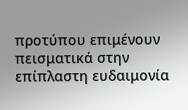προτύπου επιμένουν πεισματικά στην επίπλαστη ευδαιμονία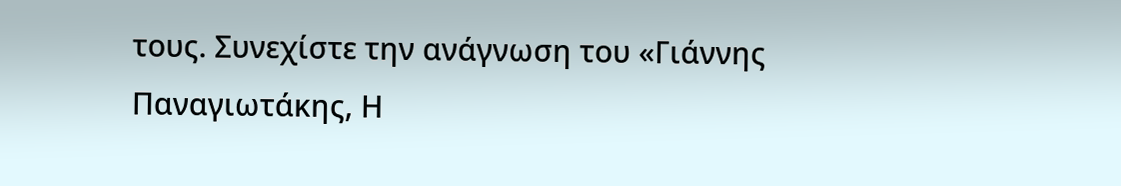τους. Συνεχίστε την ανάγνωση του «Γιάννης Παναγιωτάκης, Η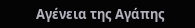Αγένεια της Αγάπης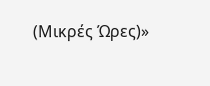(Μικρές Ώρες)»